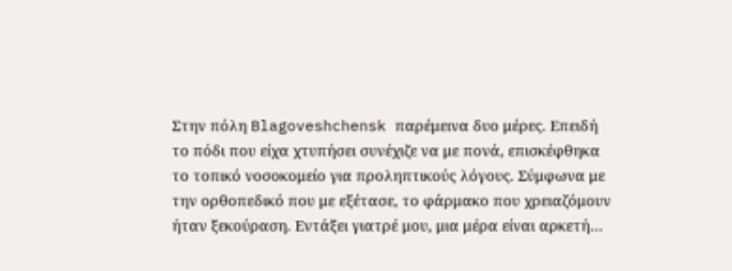Στην πόλη Blagoveshchensk παρέμεινα δυο μέρες. Επειδή το πόδι που είχα χτυπήσει συνέχιζε να με πονά, επισκέφθηκα το τοπικό νοσοκομείο για προληπτικούς λόγους. Σύμφωνα με την ορθοπεδικό που με εξέτασε, το φάρμακο που χρειαζόμουν ήταν ξεκούραση. Εντάξει γιατρέ μου, μια μέρα είναι αρκετή…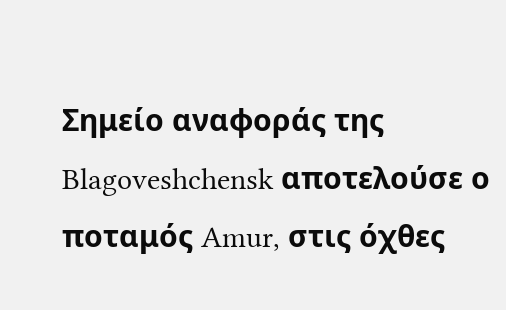Σημείο αναφοράς της Blagoveshchensk αποτελούσε ο ποταμός Amur, στις όχθες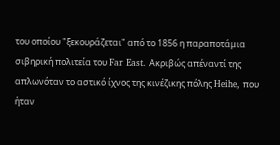του οποίου "ξεκουράζεται" από το 1856 η παραποτάμια σιβηρική πολιτεία του Far East. Ακριβώς απέναντί της απλωνόταν το αστικό ίχνος της κινέζικης πόλης Heihe, που ήταν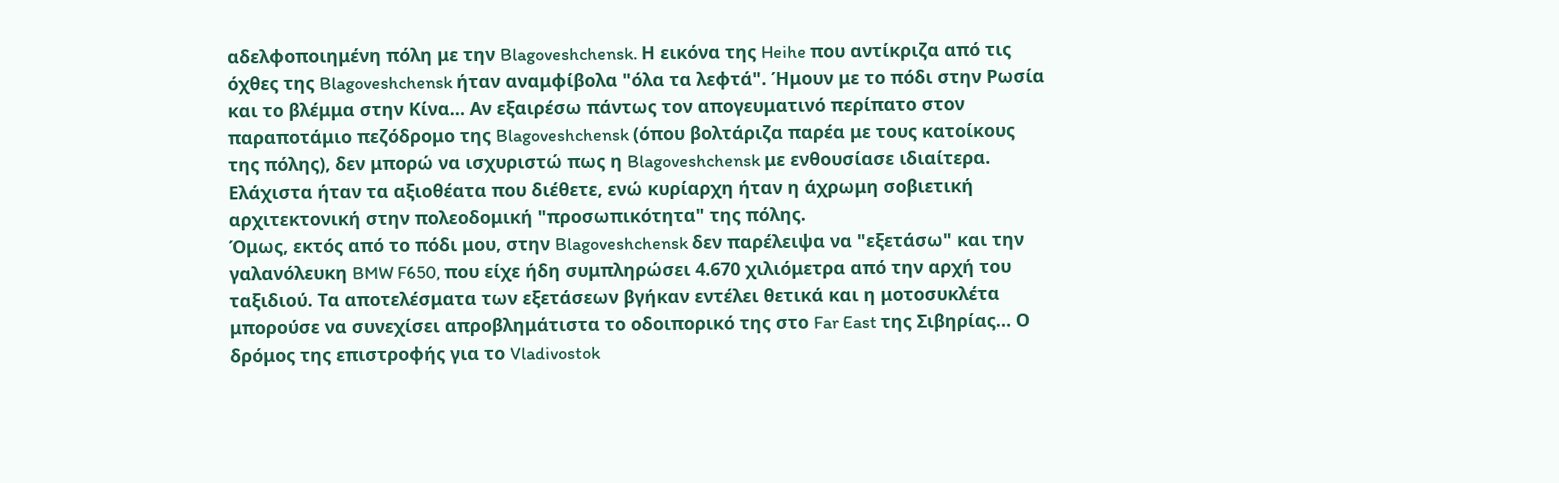αδελφοποιημένη πόλη με την Blagoveshchensk. Η εικόνα της Heihe που αντίκριζα από τις όχθες της Blagoveshchensk ήταν αναμφίβολα "όλα τα λεφτά". Ήμουν με το πόδι στην Ρωσία και το βλέμμα στην Κίνα… Αν εξαιρέσω πάντως τον απογευματινό περίπατο στον παραποτάμιο πεζόδρομο της Blagoveshchensk (όπου βολτάριζα παρέα με τους κατοίκους της πόλης), δεν μπορώ να ισχυριστώ πως η Blagoveshchensk με ενθουσίασε ιδιαίτερα. Ελάχιστα ήταν τα αξιοθέατα που διέθετε, ενώ κυρίαρχη ήταν η άχρωμη σοβιετική αρχιτεκτονική στην πολεοδομική "προσωπικότητα" της πόλης.
Όμως, εκτός από το πόδι μου, στην Blagoveshchensk δεν παρέλειψα να "εξετάσω" και την γαλανόλευκη BMW F650, που είχε ήδη συμπληρώσει 4.670 χιλιόμετρα από την αρχή του ταξιδιού. Τα αποτελέσματα των εξετάσεων βγήκαν εντέλει θετικά και η μοτοσυκλέτα μπορούσε να συνεχίσει απροβλημάτιστα το οδοιπορικό της στο Far East της Σιβηρίας… Ο δρόμος της επιστροφής για το Vladivostok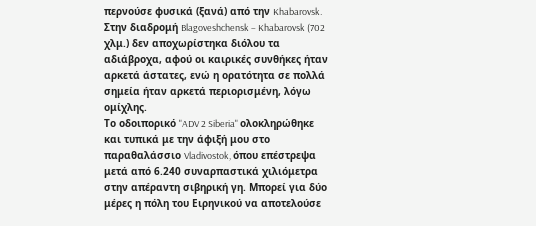περνούσε φυσικά (ξανά) από την Khabarovsk. Στην διαδρομή Blagoveshchensk – Khabarovsk (702 χλμ.) δεν αποχωρίστηκα διόλου τα αδιάβροχα, αφού οι καιρικές συνθήκες ήταν αρκετά άστατες, ενώ η ορατότητα σε πολλά σημεία ήταν αρκετά περιορισμένη, λόγω ομίχλης.
Το οδοιπορικό "ADV 2 Siberia" ολοκληρώθηκε και τυπικά με την άφιξή μου στο παραθαλάσσιο Vladivostok, όπου επέστρεψα μετά από 6.240 συναρπαστικά χιλιόμετρα στην απέραντη σιβηρική γη. Μπορεί για δύο μέρες η πόλη του Ειρηνικού να αποτελούσε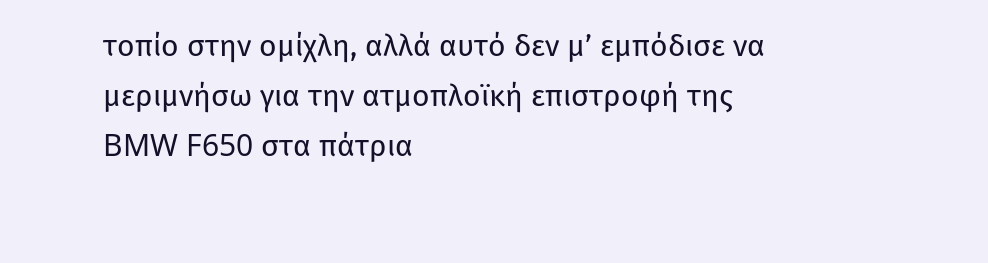τοπίο στην ομίχλη, αλλά αυτό δεν μ’ εμπόδισε να μεριμνήσω για την ατμοπλοϊκή επιστροφή της BMW F650 στα πάτρια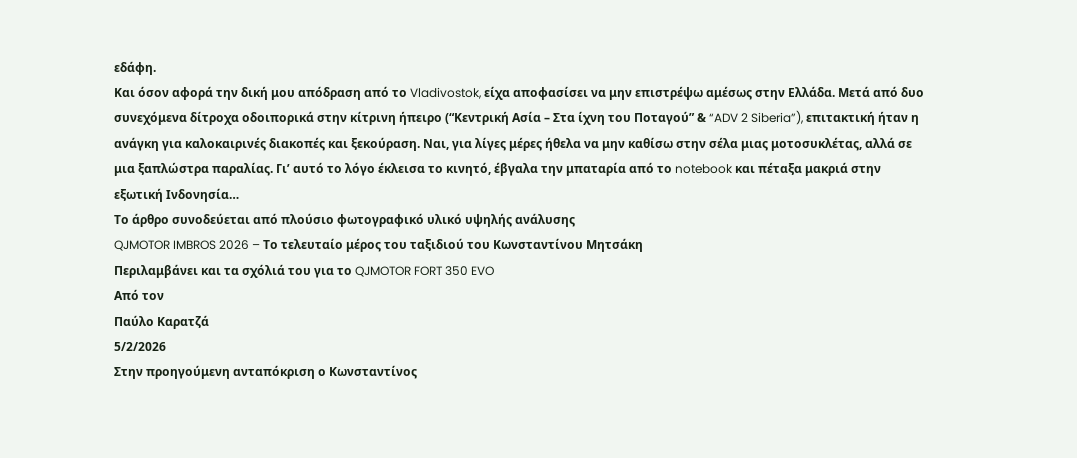εδάφη.
Και όσον αφορά την δική μου απόδραση από το Vladivostok, είχα αποφασίσει να μην επιστρέψω αμέσως στην Ελλάδα. Μετά από δυο συνεχόμενα δίτροχα οδοιπορικά στην κίτρινη ήπειρο (“Κεντρική Ασία – Στα ίχνη του Ποταγού” & “ADV 2 Siberia”), επιτακτική ήταν η ανάγκη για καλοκαιρινές διακοπές και ξεκούραση. Ναι, για λίγες μέρες ήθελα να μην καθίσω στην σέλα μιας μοτοσυκλέτας, αλλά σε μια ξαπλώστρα παραλίας. Γι’ αυτό το λόγο έκλεισα το κινητό, έβγαλα την μπαταρία από το notebook και πέταξα μακριά στην εξωτική Ινδονησία…
Το άρθρο συνοδεύεται από πλούσιο φωτογραφικό υλικό υψηλής ανάλυσης
QJMOTOR IMBROS 2026 – Το τελευταίο μέρος του ταξιδιού του Κωνσταντίνου Μητσάκη
Περιλαμβάνει και τα σχόλιά του για το QJMOTOR FORT 350 EVO
Από τον
Παύλο Καρατζά
5/2/2026
Στην προηγούμενη ανταπόκριση ο Κωνσταντίνος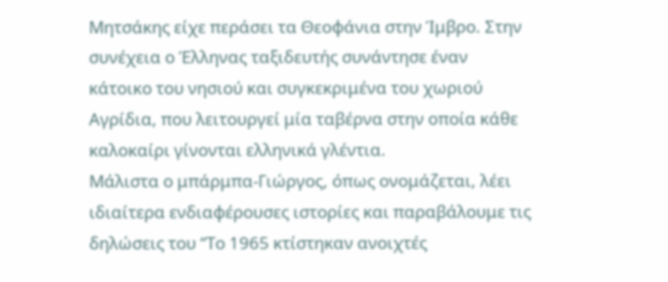Μητσάκης είχε περάσει τα Θεοφάνια στην Ίμβρο. Στην συνέχεια ο Έλληνας ταξιδευτής συνάντησε έναν κάτοικο του νησιού και συγκεκριμένα του χωριού Αγρίδια, που λειτουργεί μία ταβέρνα στην οποία κάθε καλοκαίρι γίνονται ελληνικά γλέντια.
Μάλιστα ο μπάρμπα-Γιώργος, όπως ονομάζεται, λέει ιδιαίτερα ενδιαφέρουσες ιστορίες και παραβάλουμε τις δηλώσεις του “Το 1965 κτίστηκαν ανοιχτές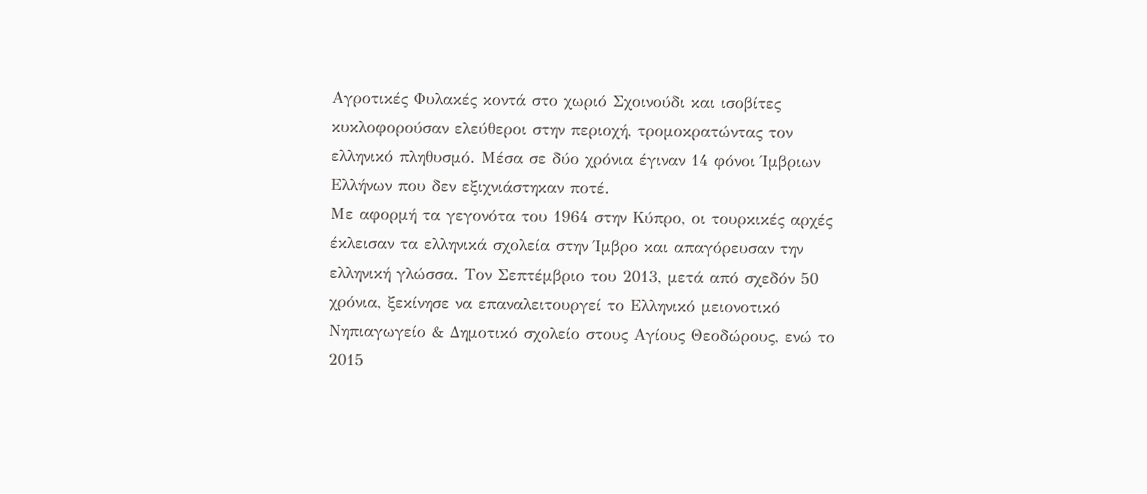Αγροτικές Φυλακές κοντά στο χωριό Σχοινούδι και ισοβίτες κυκλοφορούσαν ελεύθεροι στην περιοχή, τρομοκρατώντας τον ελληνικό πληθυσμό. Μέσα σε δύο χρόνια έγιναν 14 φόνοι Ίμβριων Ελλήνων που δεν εξιχνιάστηκαν ποτέ.
Με αφορμή τα γεγονότα του 1964 στην Κύπρο, οι τουρκικές αρχές έκλεισαν τα ελληνικά σχολεία στην Ίμβρο και απαγόρευσαν την ελληνική γλώσσα. Τον Σεπτέμβριο του 2013, μετά από σχεδόν 50 χρόνια, ξεκίνησε να επαναλειτουργεί το Ελληνικό μειονοτικό Νηπιαγωγείο & Δημοτικό σχολείο στους Αγίους Θεοδώρους, ενώ το 2015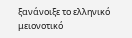ξανάνοιξε το ελληνικό μειονοτικό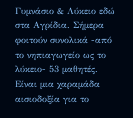Γυμνάσιο & Λύκειο εδώ στα Αγρίδια. Σήμερα φοιτούν συνολικά -από το νηπιαγωγείο ως το λύκειο- 53 μαθητές. Είναι μια χαραμάδα αισιοδοξία για το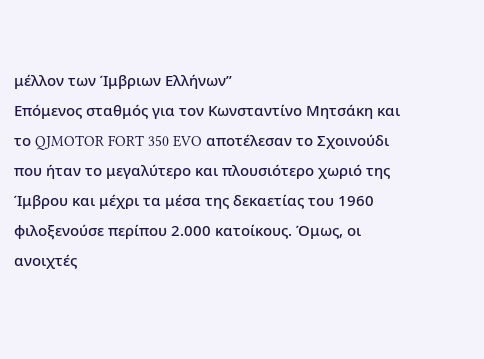μέλλον των Ίμβριων Ελλήνων”
Επόμενος σταθμός για τον Κωνσταντίνο Μητσάκη και το QJMOTOR FORT 350 EVO αποτέλεσαν το Σχοινούδι που ήταν το μεγαλύτερο και πλουσιότερο χωριό της Ίμβρου και μέχρι τα μέσα της δεκαετίας του 1960 φιλοξενούσε περίπου 2.000 κατοίκους. Όμως, οι ανοιχτές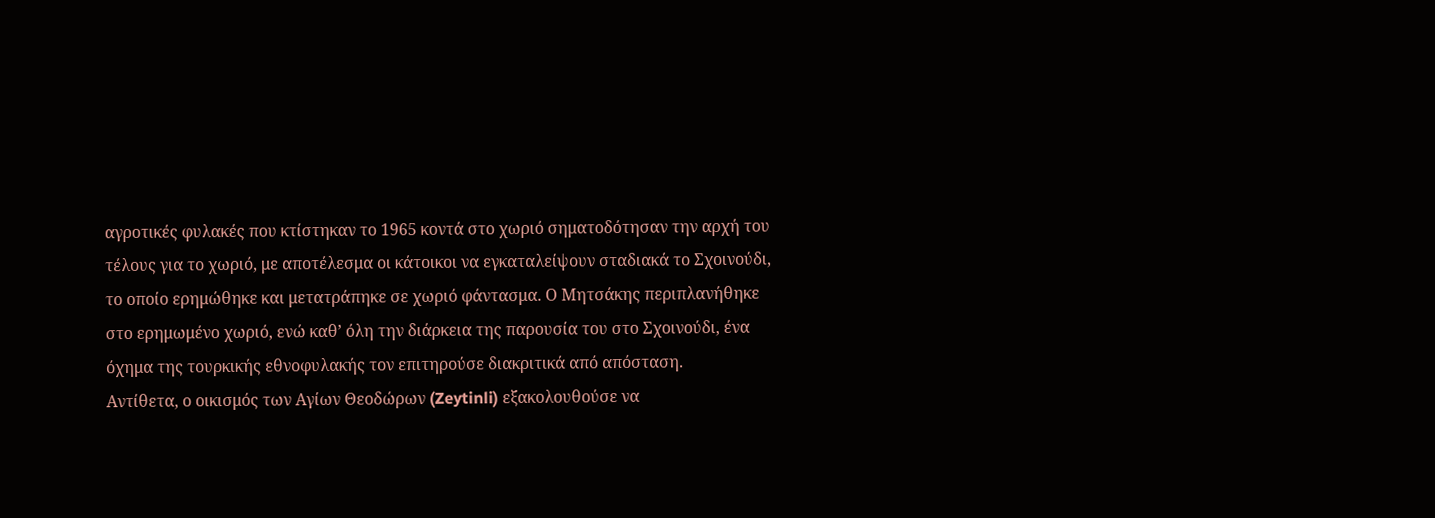αγροτικές φυλακές που κτίστηκαν το 1965 κοντά στο χωριό σηματοδότησαν την αρχή του τέλους για το χωριό, με αποτέλεσμα οι κάτοικοι να εγκαταλείψουν σταδιακά το Σχοινούδι, το οποίο ερημώθηκε και μετατράπηκε σε χωριό φάντασμα. Ο Μητσάκης περιπλανήθηκε στο ερημωμένο χωριό, ενώ καθ’ όλη την διάρκεια της παρουσία του στο Σχοινούδι, ένα όχημα της τουρκικής εθνοφυλακής τον επιτηρούσε διακριτικά από απόσταση.
Αντίθετα, ο οικισμός των Αγίων Θεοδώρων (Zeytinli) εξακολουθούσε να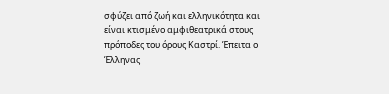σφύζει από ζωή και ελληνικότητα και είναι κτισμένο αμφιθεατρικά στους πρόποδες του όρους Καστρί. Έπειτα ο Έλληνας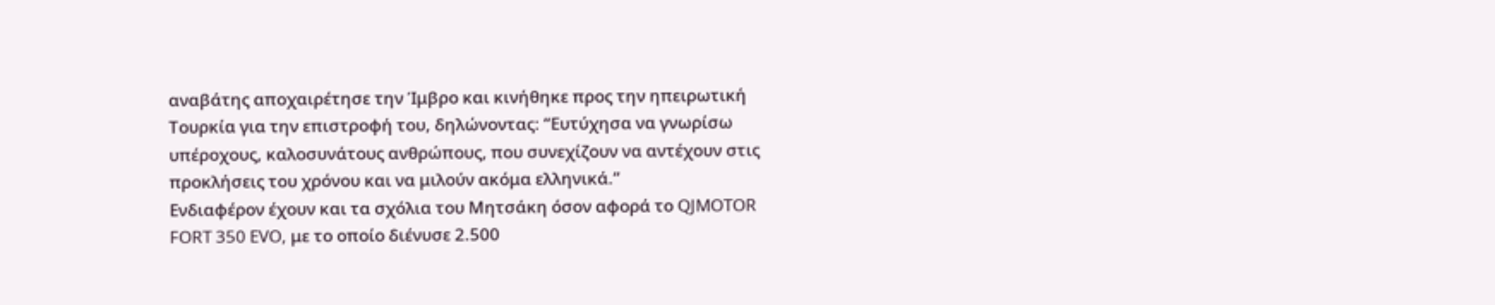αναβάτης αποχαιρέτησε την Ίμβρο και κινήθηκε προς την ηπειρωτική Τουρκία για την επιστροφή του, δηλώνοντας: “Ευτύχησα να γνωρίσω υπέροχους, καλοσυνάτους ανθρώπους, που συνεχίζουν να αντέχουν στις προκλήσεις του χρόνου και να μιλούν ακόμα ελληνικά.”
Ενδιαφέρον έχουν και τα σχόλια του Μητσάκη όσον αφορά το QJMOTOR FORT 350 EVO, με το οποίο διένυσε 2.500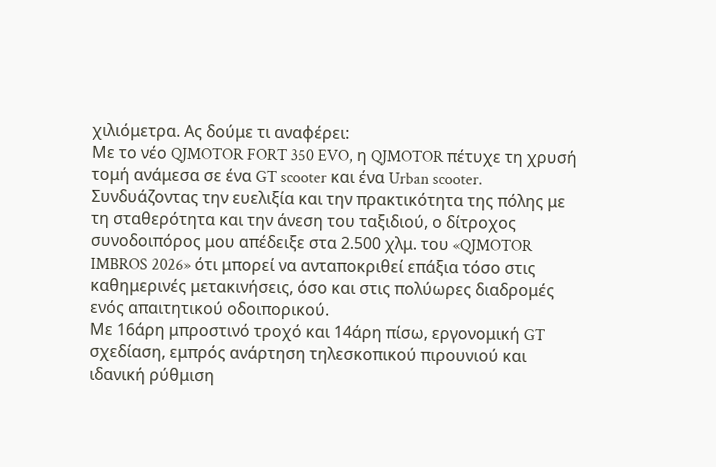χιλιόμετρα. Ας δούμε τι αναφέρει:
Με το νέο QJMOTOR FORT 350 EVO, η QJMOTOR πέτυχε τη χρυσή τομή ανάμεσα σε ένα GT scooter και ένα Urban scooter. Συνδυάζοντας την ευελιξία και την πρακτικότητα της πόλης με τη σταθερότητα και την άνεση του ταξιδιού, ο δίτροχος συνοδοιπόρος μου απέδειξε στα 2.500 χλμ. του «QJMOTOR IMBROS 2026» ότι μπορεί να ανταποκριθεί επάξια τόσο στις καθημερινές μετακινήσεις, όσο και στις πολύωρες διαδρομές ενός απαιτητικού οδοιπορικού.
Με 16άρη μπροστινό τροχό και 14άρη πίσω, εργονομική GT σχεδίαση, εμπρός ανάρτηση τηλεσκοπικού πιρουνιού και ιδανική ρύθμιση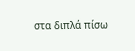στα διπλά πίσω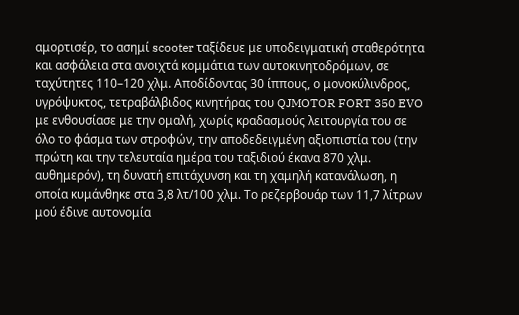αμορτισέρ, το ασημί scooter ταξίδευε με υποδειγματική σταθερότητα και ασφάλεια στα ανοιχτά κομμάτια των αυτοκινητοδρόμων, σε ταχύτητες 110–120 χλμ. Αποδίδοντας 30 ίππους, ο μονοκύλινδρος, υγρόψυκτος, τετραβάλβιδος κινητήρας του QJMOTOR FORT 350 EVO με ενθουσίασε με την ομαλή, χωρίς κραδασμούς λειτουργία του σε όλο το φάσμα των στροφών, την αποδεδειγμένη αξιοπιστία του (την πρώτη και την τελευταία ημέρα του ταξιδιού έκανα 870 χλμ. αυθημερόν), τη δυνατή επιτάχυνση και τη χαμηλή κατανάλωση, η οποία κυμάνθηκε στα 3,8 λτ/100 χλμ. Το ρεζερβουάρ των 11,7 λίτρων μού έδινε αυτονομία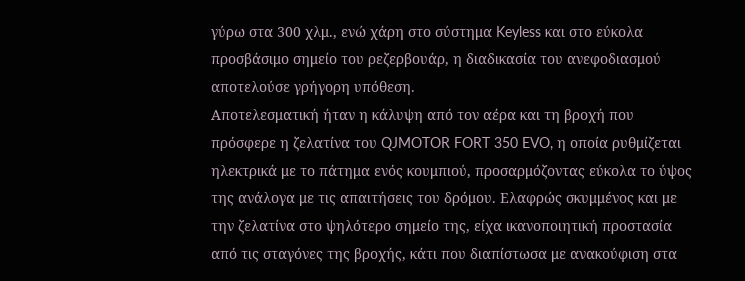γύρω στα 300 χλμ., ενώ χάρη στο σύστημα Keyless και στο εύκολα προσβάσιμο σημείο του ρεζερβουάρ, η διαδικασία του ανεφοδιασμού αποτελούσε γρήγορη υπόθεση.
Αποτελεσματική ήταν η κάλυψη από τον αέρα και τη βροχή που πρόσφερε η ζελατίνα του QJMOTOR FORT 350 EVO, η οποία ρυθμίζεται ηλεκτρικά με το πάτημα ενός κουμπιού, προσαρμόζοντας εύκολα το ύψος της ανάλογα με τις απαιτήσεις του δρόμου. Ελαφρώς σκυμμένος και με την ζελατίνα στο ψηλότερο σημείο της, είχα ικανοποιητική προστασία από τις σταγόνες της βροχής, κάτι που διαπίστωσα με ανακούφιση στα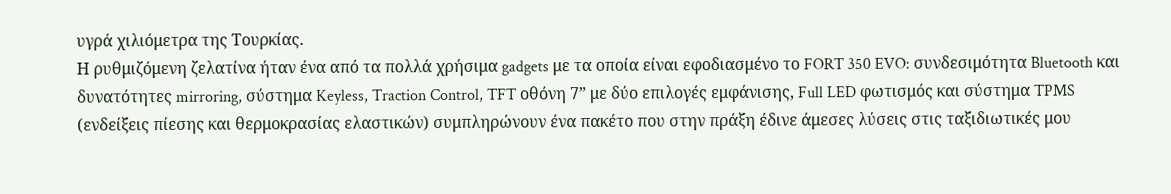υγρά χιλιόμετρα της Τουρκίας.
Η ρυθμιζόμενη ζελατίνα ήταν ένα από τα πολλά χρήσιμα gadgets με τα οποία είναι εφοδιασμένο το FORT 350 EVO: συνδεσιμότητα Bluetooth και δυνατότητες mirroring, σύστημα Keyless, Traction Control, TFT οθόνη 7” με δύο επιλογές εμφάνισης, Full LED φωτισμός και σύστημα TPMS (ενδείξεις πίεσης και θερμοκρασίας ελαστικών) συμπληρώνουν ένα πακέτο που στην πράξη έδινε άμεσες λύσεις στις ταξιδιωτικές μου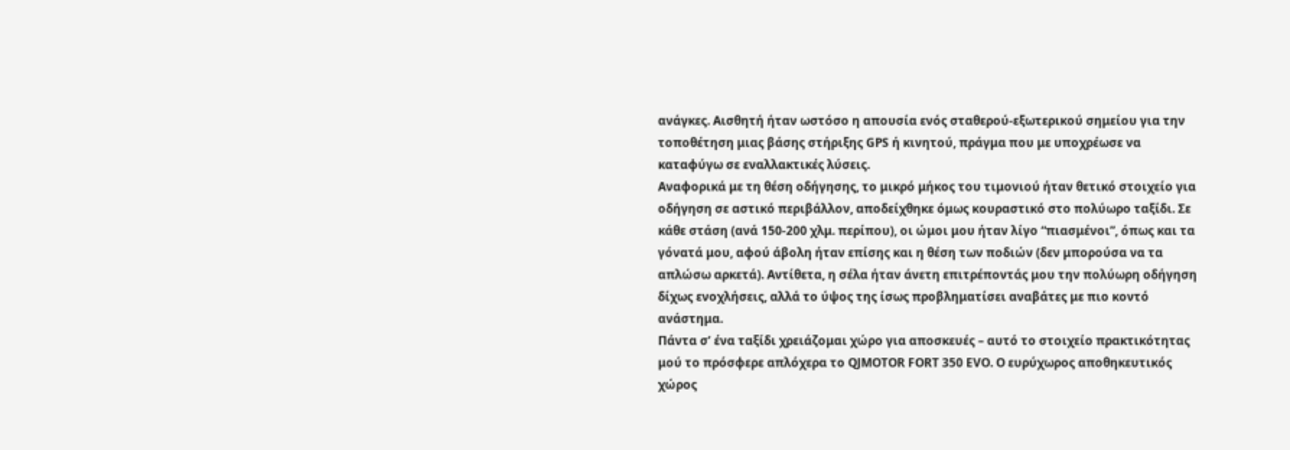ανάγκες. Αισθητή ήταν ωστόσο η απουσία ενός σταθερού-εξωτερικού σημείου για την τοποθέτηση μιας βάσης στήριξης GPS ή κινητού, πράγμα που με υποχρέωσε να καταφύγω σε εναλλακτικές λύσεις.
Αναφορικά με τη θέση οδήγησης, το μικρό μήκος του τιμονιού ήταν θετικό στοιχείο για οδήγηση σε αστικό περιβάλλον, αποδείχθηκε όμως κουραστικό στο πολύωρο ταξίδι. Σε κάθε στάση (ανά 150-200 χλμ. περίπου), οι ώμοι μου ήταν λίγο “πιασμένοι”, όπως και τα γόνατά μου, αφού άβολη ήταν επίσης και η θέση των ποδιών (δεν μπορούσα να τα απλώσω αρκετά). Αντίθετα, η σέλα ήταν άνετη επιτρέποντάς μου την πολύωρη οδήγηση δίχως ενοχλήσεις, αλλά το ύψος της ίσως προβληματίσει αναβάτες με πιο κοντό ανάστημα.
Πάντα σ’ ένα ταξίδι χρειάζομαι χώρο για αποσκευές – αυτό το στοιχείο πρακτικότητας μού το πρόσφερε απλόχερα το QJMOTOR FORT 350 EVO. Ο ευρύχωρος αποθηκευτικός χώρος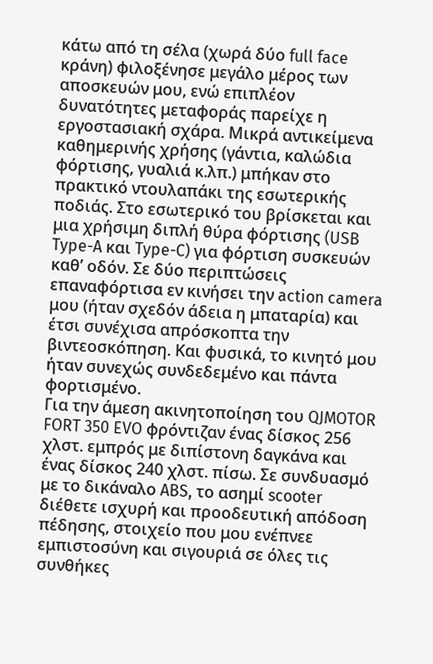κάτω από τη σέλα (χωρά δύο full face κράνη) φιλοξένησε μεγάλο μέρος των αποσκευών μου, ενώ επιπλέον δυνατότητες μεταφοράς παρείχε η εργοστασιακή σχάρα. Μικρά αντικείμενα καθημερινής χρήσης (γάντια, καλώδια φόρτισης, γυαλιά κ.λπ.) μπήκαν στο πρακτικό ντουλαπάκι της εσωτερικής ποδιάς. Στο εσωτερικό του βρίσκεται και μια χρήσιμη διπλή θύρα φόρτισης (USB Type-A και Type-C) για φόρτιση συσκευών καθ’ οδόν. Σε δύο περιπτώσεις επαναφόρτισα εν κινήσει την action camera μου (ήταν σχεδόν άδεια η μπαταρία) και έτσι συνέχισα απρόσκοπτα την βιντεοσκόπηση. Και φυσικά, το κινητό μου ήταν συνεχώς συνδεδεμένο και πάντα φορτισμένο.
Για την άμεση ακινητοποίηση του QJMOTOR FORT 350 EVO φρόντιζαν ένας δίσκος 256 χλστ. εμπρός με διπίστονη δαγκάνα και ένας δίσκος 240 χλστ. πίσω. Σε συνδυασμό με το δικάναλο ABS, το ασημί scooter διέθετε ισχυρή και προοδευτική απόδοση πέδησης, στοιχείο που μου ενέπνεε εμπιστοσύνη και σιγουριά σε όλες τις συνθήκες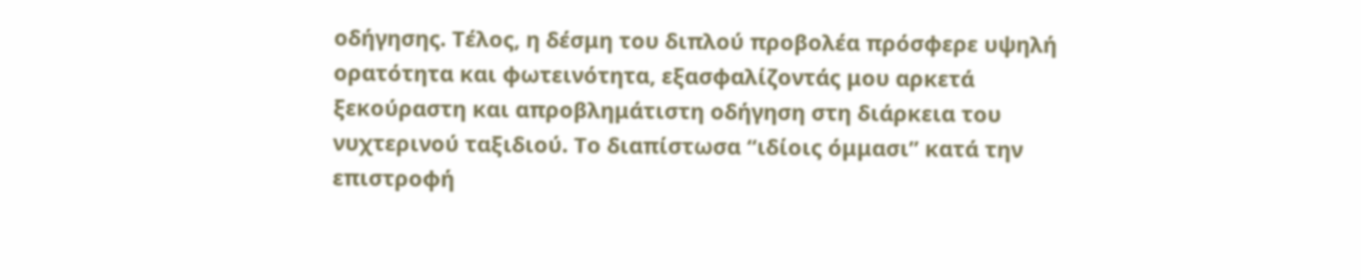οδήγησης. Τέλος, η δέσμη του διπλού προβολέα πρόσφερε υψηλή ορατότητα και φωτεινότητα, εξασφαλίζοντάς μου αρκετά ξεκούραστη και απροβλημάτιστη οδήγηση στη διάρκεια του νυχτερινού ταξιδιού. Το διαπίστωσα “ιδίοις όμμασι” κατά την επιστροφή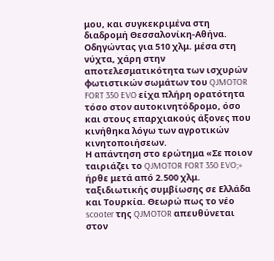μου, και συγκεκριμένα στη διαδρομή Θεσσαλονίκη-Αθήνα. Οδηγώντας για 510 χλμ. μέσα στη νύχτα, χάρη στην αποτελεσματικότητα των ισχυρών φωτιστικών σωμάτων του QJMOTOR FORT 350 EVO είχα πλήρη ορατότητα τόσο στον αυτοκινητόδρομο, όσο και στους επαρχιακούς άξονες που κινήθηκα λόγω των αγροτικών κινητοποιήσεων.
Η απάντηση στο ερώτημα «Σε ποιον ταιριάζει το QJMOTOR FORT 350 EVO;» ήρθε μετά από 2.500 χλμ. ταξιδιωτικής συμβίωσης σε Ελλάδα και Τουρκία. Θεωρώ πως το νέο scooter της QJMOTOR απευθύνεται στον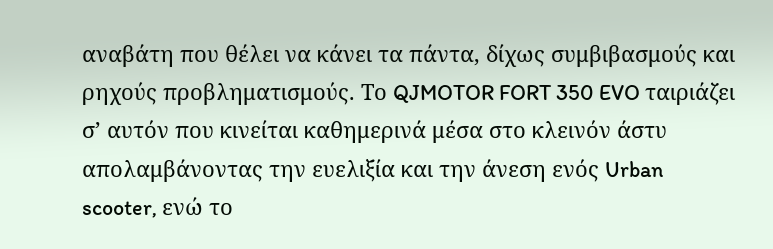αναβάτη που θέλει να κάνει τα πάντα, δίχως συμβιβασμούς και ρηχούς προβληματισμούς. Το QJMOTOR FORT 350 EVO ταιριάζει σ’ αυτόν που κινείται καθημερινά μέσα στο κλεινόν άστυ απολαμβάνοντας την ευελιξία και την άνεση ενός Urban scooter, ενώ το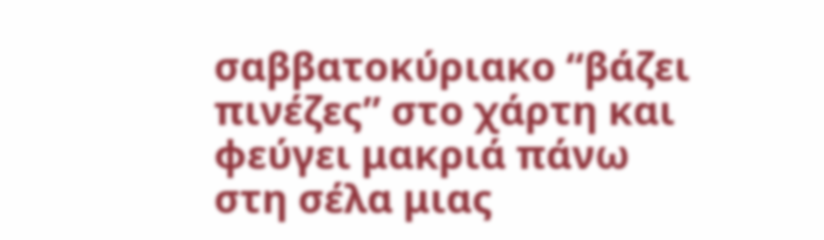σαββατοκύριακο “βάζει πινέζες” στο χάρτη και φεύγει μακριά πάνω στη σέλα μιας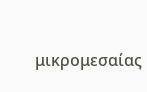μικρομεσαίας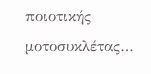ποιοτικής μοτοσυκλέτας…